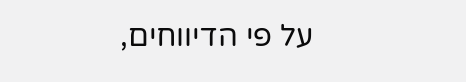על פי הדיווחים,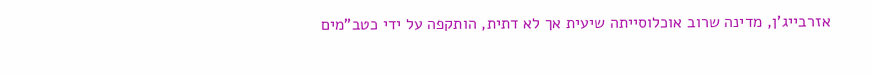אזרבייג'ן, מדינה שרוב אוכלוסייתה שיעית אך לא דתית, הותקפה על ידי כטב"מים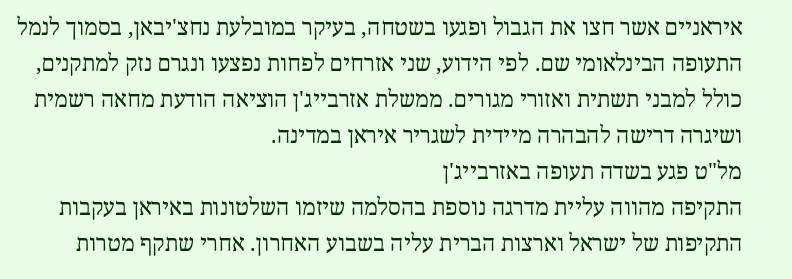איראניים אשר חצו את הגבול ופגעו בשטחה, בעיקר במובלעת נחצ'יבאן, בסמוך לנמל התעופה הבינלאומי שם. לפי הידוע, שני אזרחים לפחות נפצעו ונגרם נזק למתקנים, כולל למבני תשתית ואזורי מגורים. ממשלת אזרבייג'ן הוציאה הודעת מחאה רשמית ושיגרה דרישה להבהרה מיידית לשגריר איראן במדינה.
מל"ט פגע בשדה תעופה באזרבייג'ן
התקיפה מהווה עליית מדרגה נוספת בהסלמה שיזמו השלטונות באיראן בעקבות התקיפות של ישראל וארצות הברית עליה בשבוע האחרון. אחרי שתקף מטרות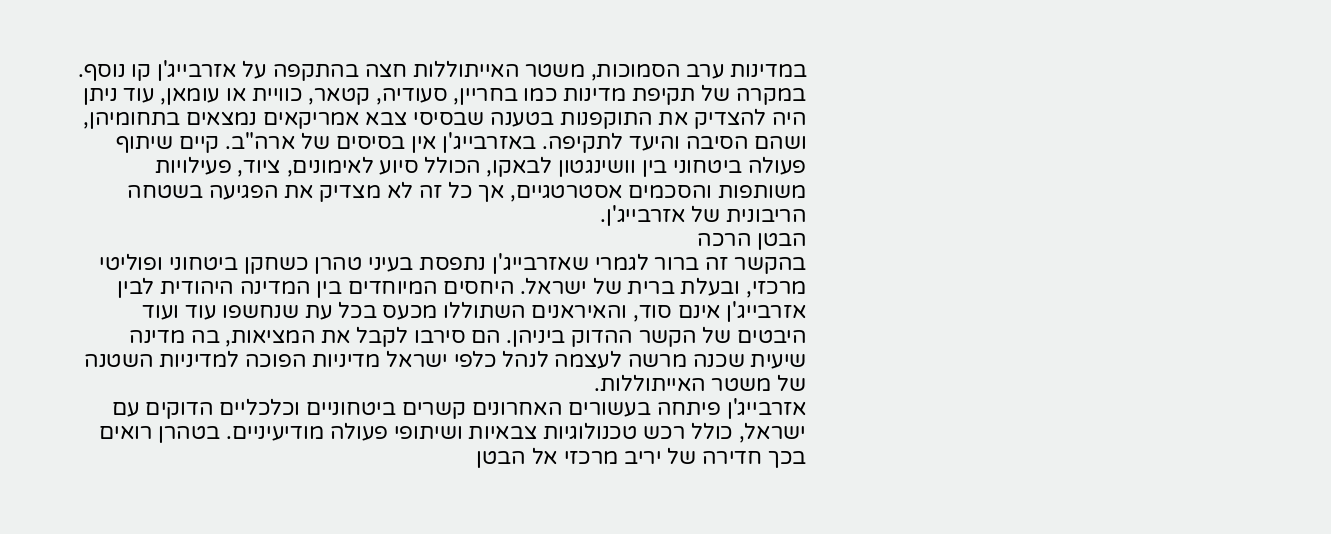במדינות ערב הסמוכות, משטר האייתוללות חצה בהתקפה על אזרבייג'ן קו נוסף.
במקרה של תקיפת מדינות כמו בחריין, סעודיה, קטאר, כוויית או עומאן, עוד ניתן היה להצדיק את התוקפנות בטענה שבסיסי צבא אמריקאים נמצאים בתחומיהן, ושהם הסיבה והיעד לתקיפה. באזרבייג'ן אין בסיסים של ארה"ב. קיים שיתוף פעולה ביטחוני בין וושינגטון לבאקו, הכולל סיוע לאימונים, ציוד, פעילויות משותפות והסכמים אסטרטגיים, אך כל זה לא מצדיק את הפגיעה בשטחה הריבונית של אזרבייג'ן.
הבטן הרכה
בהקשר זה ברור לגמרי שאזרבייג'ן נתפסת בעיני טהרן כשחקן ביטחוני ופוליטי מרכזי, ובעלת ברית של ישראל. היחסים המיוחדים בין המדינה היהודית לבין אזרבייג'ן אינם סוד, והאיראנים השתוללו מכעס בכל עת שנחשפו עוד ועוד היבטים של הקשר ההדוק ביניהן. הם סירבו לקבל את המציאות, בה מדינה שיעית שכנה מרשה לעצמה לנהל כלפי ישראל מדיניות הפוכה למדיניות השטנה של משטר האייתוללות.
אזרבייג'ן פיתחה בעשורים האחרונים קשרים ביטחוניים וכלכליים הדוקים עם ישראל, כולל רכש טכנולוגיות צבאיות ושיתופי פעולה מודיעיניים. בטהרן רואים בכך חדירה של יריב מרכזי אל הבטן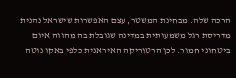הרכה שלה. מבחינת המשטר, עצם האפשרות שישראל נהנית מדריסת רגל משמעותית במדינה שגובלת בה מהווה איום ביטחוני חמור. לכן הרטוריקה האיראנית כלפי באקו נוטה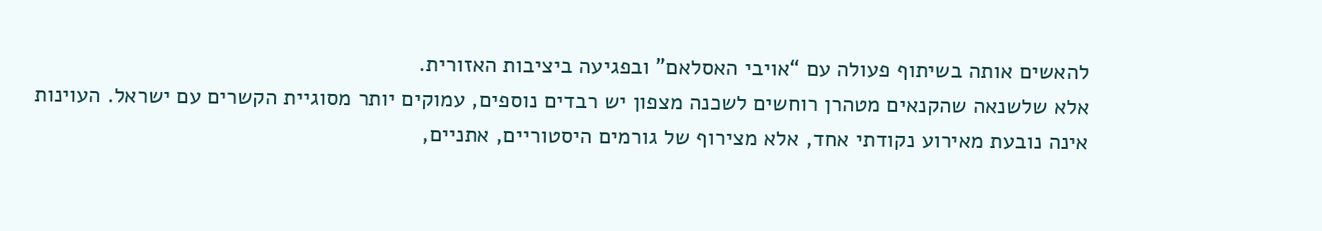להאשים אותה בשיתוף פעולה עם “אויבי האסלאם” ובפגיעה ביציבות האזורית.
אלא שלשנאה שהקנאים מטהרן רוחשים לשכנה מצפון יש רבדים נוספים, עמוקים יותר מסוגיית הקשרים עם ישראל. העוינות אינה נובעת מאירוע נקודתי אחד, אלא מצירוף של גורמים היסטוריים, אתניים,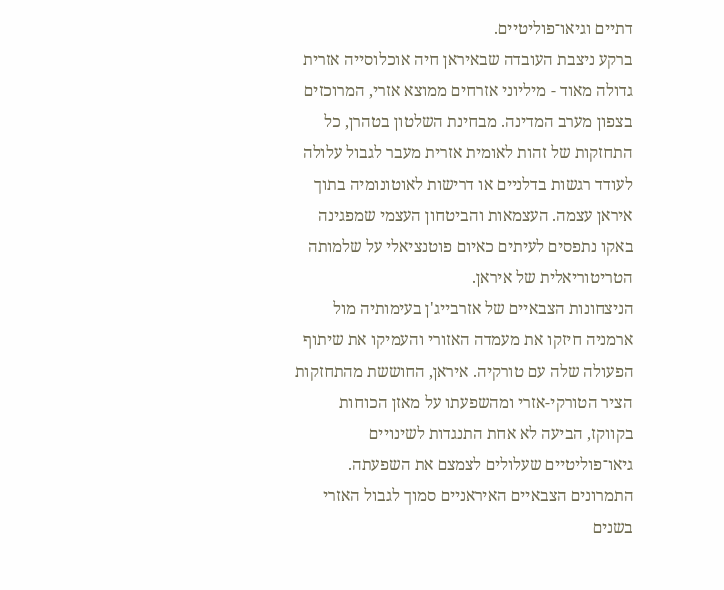דתיים וגיאו־פוליטיים.
ברקע ניצבת העובדה שבאיראן חיה אוכלוסייה אזרית גדולה מאוד - מיליוני אזרחים ממוצא אזרי, המרוכזים בצפון מערב המדינה. מבחינת השלטון בטהרן, כל התחזקות של זהות לאומית אזרית מעבר לגבול עלולה לעודד רגשות בדלניים או דרישות לאוטונומיה בתוך איראן עצמה. העצמאות והביטחון העצמי שמפגינה באקו נתפסים לעיתים כאיום פוטנציאלי על שלמותה הטריטוריאלית של איראן.
הניצחונות הצבאיים של אזרבייג'ן בעימותיה מול ארמניה חיזקו את מעמדה האזורי והעמיקו את שיתוף הפעולה שלה עם טורקיה. איראן, החוששת מהתחזקות הציר הטורקי-אזרי ומהשפעתו על מאזן הכוחות בקווקז, הביעה לא אחת התנגדות לשינויים גיאו־פוליטיים שעלולים לצמצם את השפעתה. התמרונים הצבאיים האיראניים סמוך לגבול האזרי בשנים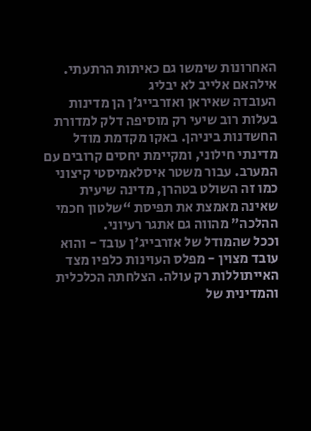האחרונות שימשו גם כאיתות הרתעתי.
אילהאם אלייב לא יבליג
העובדה שאיראן ואזרבייג'ן הן מדינות בעלות רוב שיעי רק מוסיפה דלק למדורת החשדנות ביניהן. באקו מקדמת מודל מדינתי חילוני, ומקיימת יחסים קרובים עם המערב. עבור משטר איסלאמיסטי קיצוני כמו זה השולט בטהרן, מדינה שיעית שאינה מאמצת את תפיסת “שלטון חכמי ההלכה” מהווה גם אתגר רעיוני.
וככל שהמודל של אזרבייג'ן עובד - והוא עובד מצוין - מפלס העוינות כלפיו מצד האייתוללות רק עולה. הצלחתה הכלכלית והמדינית של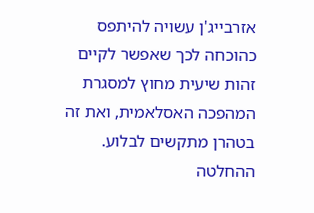אזרבייג'ן עשויה להיתפס כהוכחה לכך שאפשר לקיים זהות שיעית מחוץ למסגרת המהפכה האסלאמית, ואת זה בטהרן מתקשים לבלוע.
ההחלטה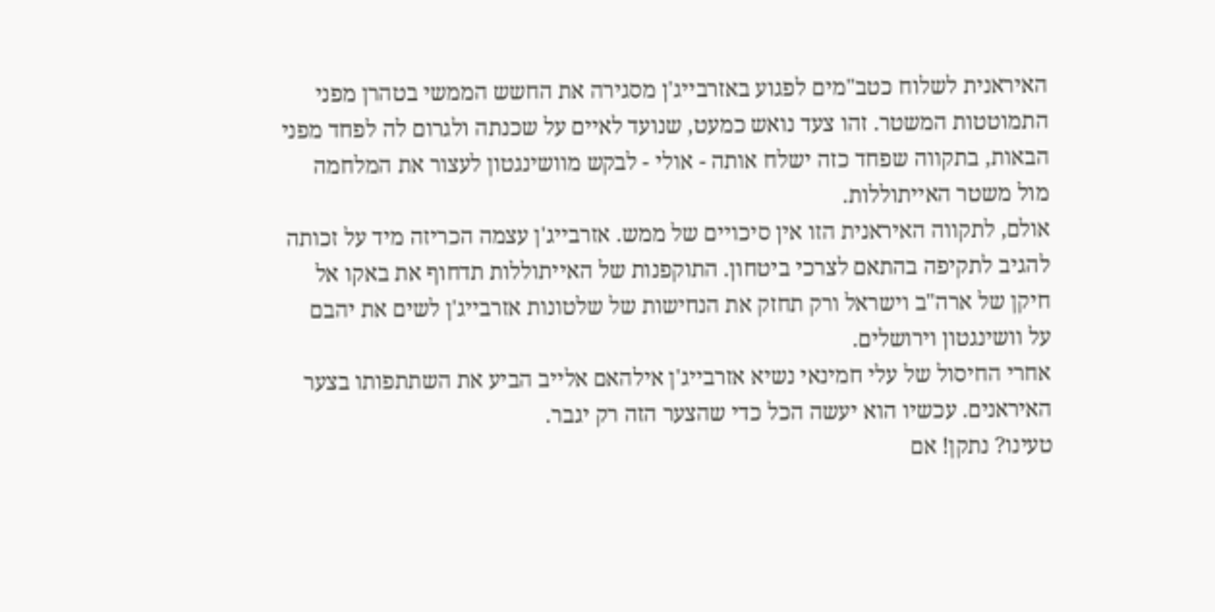האיראנית לשלוח כטב"מים לפגוע באזרבייג'ן מסגירה את החשש הממשי בטהרן מפני התמוטטות המשטר. זהו צעד נואש כמעט, שנועד לאיים על שכנתה ולגרום לה לפחד מפני הבאות, בתקווה שפחד כזה ישלח אותה - אולי - לבקש מוושינגטון לעצור את המלחמה מול משטר האייתוללות.
אולם, לתקווה האיראנית הזו אין סיכויים של ממש. אזרבייג'ן עצמה הכריזה מיד על זכותה להגיב לתקיפה בהתאם לצרכי ביטחון. התוקפנות של האייתוללות תדחוף את באקו אל חיקן של ארה"ב וישראל ורק תחזק את הנחישות של שלטונות אזרבייג'ן לשים את יהבם על וושינגטון וירושלים.
אחרי החיסול של עלי חמינאי נשיא אזרבייג'ן אילהאם אלייב הביע את השתתפותו בצער האיראנים. עכשיו הוא יעשה הכל כדי שהצער הזה רק יגבר.
טעינו? נתקן! אם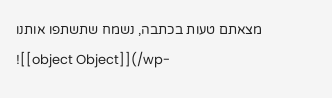מצאתם טעות בכתבה, נשמח שתשתפו אותנו
![[object Object]](/wp-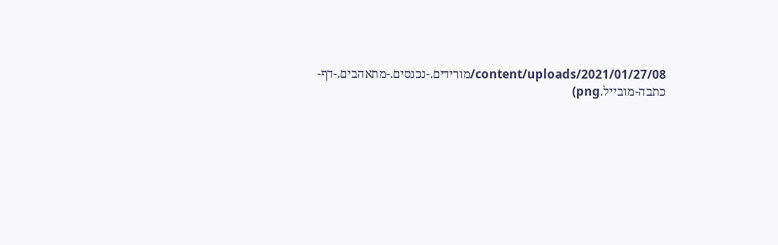content/uploads/2021/01/27/08/מורידים.-נכנסים.-מתאהבים.-דף-כתבה-מובייל.png)